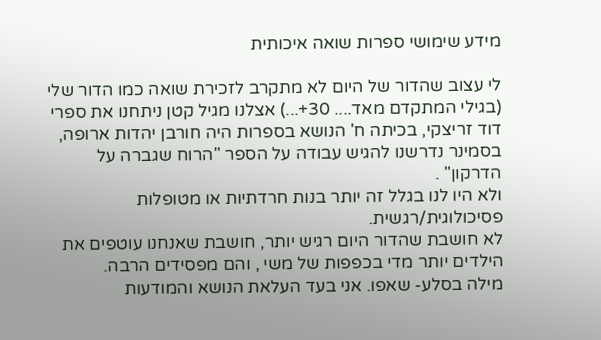מידע שימושי ספרות שואה איכותית

לי עצוב שהדור של היום לא מתקרב לזכירת שואה כמו הדור שלי (בגילי המתקדם מאד.... 30+...) אצלנו מגיל קטן ניתחנו את ספרי דוד זריצקי, בכיתה ח' הנושא בספרות היה חורבן יהדות ארופה, בסמינר נדרשנו להגיש עבודה על הספר "הרוח שגברה על הדרקון" .
ולא היו לנו בגלל זה יותר בנות חרדתיות או מטופלות פסיכולוגית/רגשית.
לא חושבת שהדור היום רגיש יותר, חושבת שאנחנו עוטפים את הילדים יותר מדי בכפפות של משי , והם מפסידים הרבה.
מילה בסלע- שאפו. אני בעד העלאת הנושא והמודעות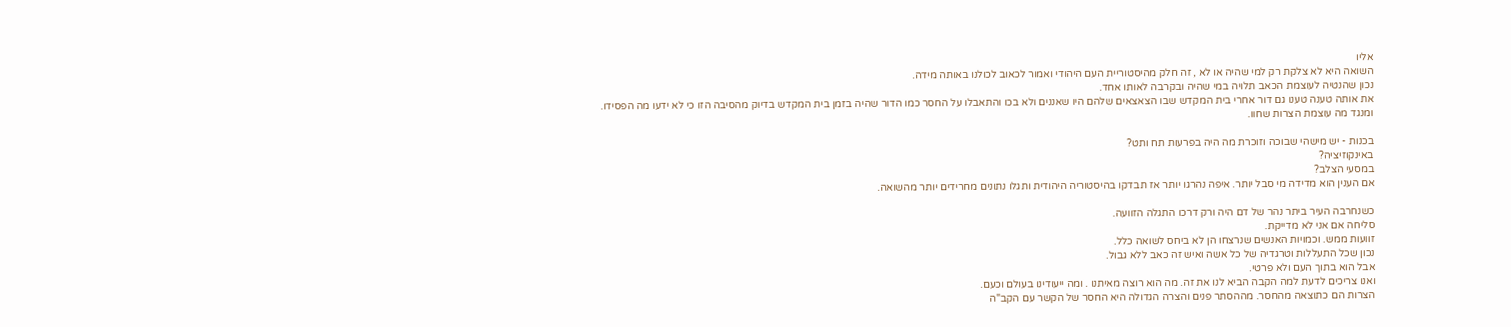אליו
השואה היא לא צלקת רק למי שהיה או לא , זה חלק מהיסטוריית העם היהודי ואמור לכאוב לכולנו באותה מידה.
נכון שהנטיה לעוצמת הכאב תלויה במי שהיה ובקרבה לאותו אחד.
את אותה טענה טענו גם דור אחרי בית המקדש שבו הצאצאים שלהם היו שאננים ולא בכו והתאבלו על החסר כמו הדור שהיה בזמן בית המקדש בדיוק מהסיבה הזו כי לא ידעו מה הפסידו.
ומנגד מה עוצמת הצרות שחוו.

בכנות - יש מישהי שבוכה וזוכרת מה היה בפרעות תח ותט?
באינקוזיציה?
במסעי הצלב?
אם הענין הוא מדידה מי סבל יותר. איפה נהרגו יותר אז תבדקו בהיסטוריה היהודית ותגלו נתונים מחרידים יותר מהשואה.

כשנחרבה העיר ביתר נהר של דם היה ורק דרכו התגלה הזוועה.
סליחה אם אני לא מדייקת.
זוועות ממש. וכמויות האנשים שנרצחו הן לא ביחס לשואה כלל.
נכון שכל התעללות וטרגדיה של כל אשה ואיש זה כאב ללא גבול.
אבל הוא בתוך העם ולא פרטי.
ואנו צריכים לדעת למה הקבה הביא לנו את זה. מה הוא רוצה מאיתנו . ומה ייעודינו בעולם וכעם.
הצרות הם כתוצאה מהחסר. מההסתר פנים והצרה הגדולה היא החסר של הקשר עם הקב"ה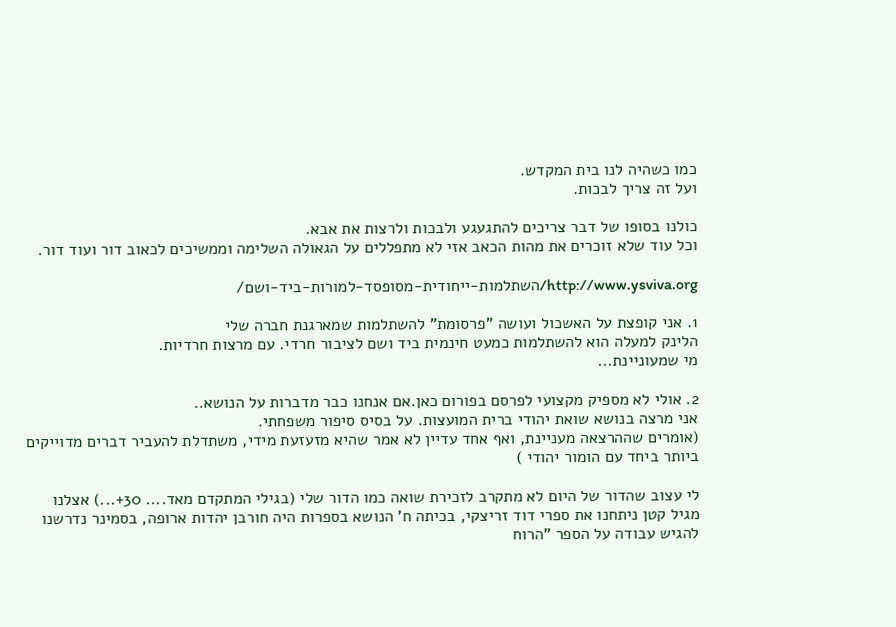כמו כשהיה לנו בית המקדש.
ועל זה צריך לבכות.

כולנו בסופו של דבר צריכים להתגעגע ולבכות ולרצות את אבא.
וכל עוד שלא זוכרים את מהות הכאב אזי לא מתפללים על הגאולה השלימה וממשיכים לכאוב דור ועוד דור.

http://www.ysviva.org/השתלמות-ייחודית-מסופסד-למורות-ביד-ושם/

1. אני קופצת על האשכול ועושה "פרסומת" להשתלמות שמארגנת חברה שלי
הלינק למעלה הוא להשתלמות כמעט חינמית ביד ושם לציבור חרדי. עם מרצות חרדיות.
מי שמעוניינת...

2. אולי לא מספיק מקצועי לפרסם בפורום כאן.אם אנחנו כבר מדברות על הנושא..
אני מרצה בנושא שואת יהודי ברית המועצות. על בסיס סיפור משפחתי.
(אומרים שההרצאה מעניינת, ואף אחד עדיין לא אמר שהיא מזעזעת מידי, משתדלת להעביר דברים מדוייקים ביותר ביחד עם הומור יהודי )

לי עצוב שהדור של היום לא מתקרב לזכירת שואה כמו הדור שלי (בגילי המתקדם מאד.... 30+...) אצלנו מגיל קטן ניתחנו את ספרי דוד זריצקי, בכיתה ח' הנושא בספרות היה חורבן יהדות ארופה, בסמינר נדרשנו להגיש עבודה על הספר "הרוח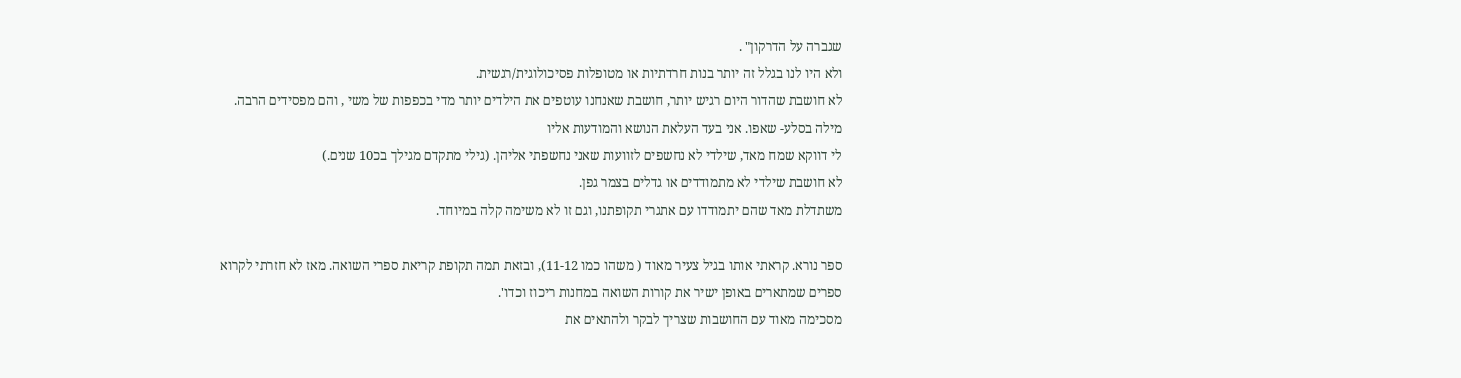שגברה על הדרקון" .
ולא היו לנו בגלל זה יותר בנות חרדתיות או מטופלות פסיכולוגית/רגשית.
לא חושבת שהדור היום רגיש יותר, חושבת שאנחנו עוטפים את הילדים יותר מדי בכפפות של משי , והם מפסידים הרבה.
מילה בסלע- שאפו. אני בעד העלאת הנושא והמודעות אליו
לי דווקא שמח מאד, שילדי לא נחשפים לזוועות שאני נחשפתי אליהן. (גילי מתקדם מגילך בכ10 שנים.)
לא חושבת שילדי לא מתמודדים או גדלים בצמר גפן.
משתדלת מאד שהם יתמודדו עם אתגרי תקופתנו, וגם זו לא משימה קלה במיוחד.

ספר נורא. קראתי אותו בגיל צעיר מאוד ( משהו כמו 11-12), ובזאת תמה תקופת קריאת ספרי השואה. מאז לא חזרתי לקרוא ספרים שמתארים באופן ישיר את קורות השואה במחנות ריכוז וכדו'.
מסכימה מאוד עם החושבות שצריך לבקר ולהתאים את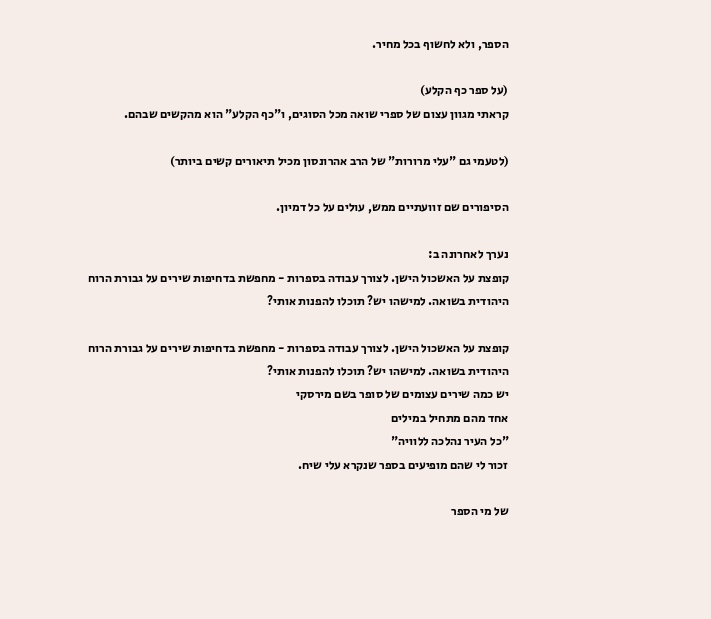הספר, ולא לחשוף בכל מחיר.

(על ספר כף הקלע)
קראתי מגוון עצום של ספרי שואה מכל הסוגים, ו"כף הקלע" הוא מהקשים שבהם.

(לטעמי גם "עלי מרורות" של הרב אהרונסון מכיל תיאורים קשים ביותר)

הסיפורים שם זוועתיים ממש, עולים על כל דמיון.

נערך לאחרונה ב:
קופצת על האשכול הישן. לצורך עבודה בספרות - מחפשת בדחיפות שירים על גבורת הרוח היהודית בשואה. למישהו יש? תוכלו להפנות אותי?

קופצת על האשכול הישן. לצורך עבודה בספרות - מחפשת בדחיפות שירים על גבורת הרוח היהודית בשואה. למישהו יש? תוכלו להפנות אותי?
יש כמה שירים עצומים של סופר בשם מירסקי
אחד מהם מתחיל במילים
"כל העיר נהלכה ללוויה"
זכור לי שהם מופיעים בספר שנקרא עלי שיח.

של מי הספר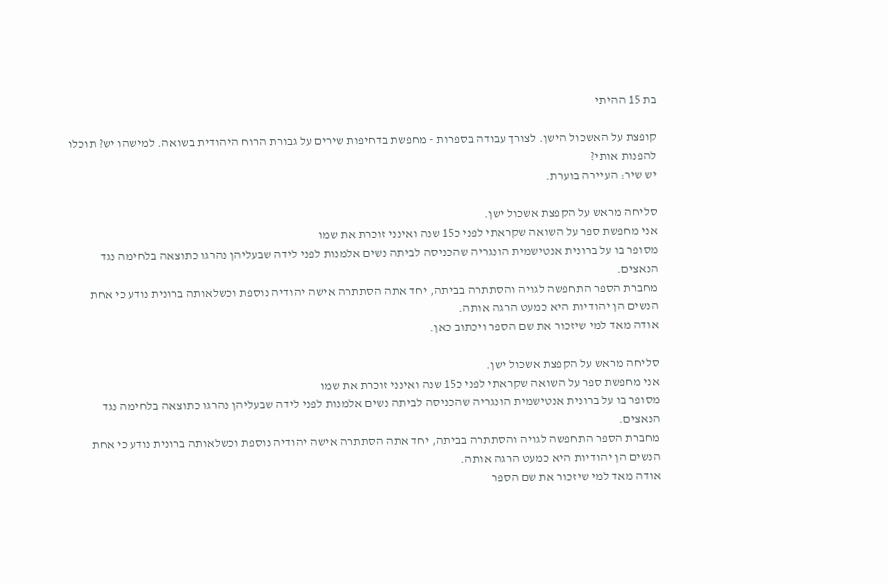בת 15 ההיתי

קופצת על האשכול הישן. לצורך עבודה בספרות - מחפשת בדחיפות שירים על גבורת הרוח היהודית בשואה. למישהו יש? תוכלו להפנות אותי?
יש שיר: העיירה בוערת.

סליחה מראש על הקפצת אשכול ישן.
אני מחפשת ספר על השואה שקראתי לפני כ15 שנה ואינני זוכרת את שמו
מסופר בו על ברונית אנטישמית הונגריה שהכניסה לביתה נשים אלמנות לפני לידה שבעליהן נהרגו כתוצאה בלחימה נגד הנאצים.
מחברת הספר התחפשה לגויה והסתתרה בביתה, יחד אתה הסתתרה אישה יהודיה נוספת וכשלאותה ברונית נודע כי אחת הנשים הן יהודיות היא כמעט הרגה אותה.
אודה מאד למי שיזכור את שם הספר ויכתוב כאן.

סליחה מראש על הקפצת אשכול ישן.
אני מחפשת ספר על השואה שקראתי לפני כ15 שנה ואינני זוכרת את שמו
מסופר בו על ברונית אנטישמית הונגריה שהכניסה לביתה נשים אלמנות לפני לידה שבעליהן נהרגו כתוצאה בלחימה נגד הנאצים.
מחברת הספר התחפשה לגויה והסתתרה בביתה, יחד אתה הסתתרה אישה יהודיה נוספת וכשלאותה ברונית נודע כי אחת הנשים הן יהודיות היא כמעט הרגה אותה.
אודה מאד למי שיזכור את שם הספר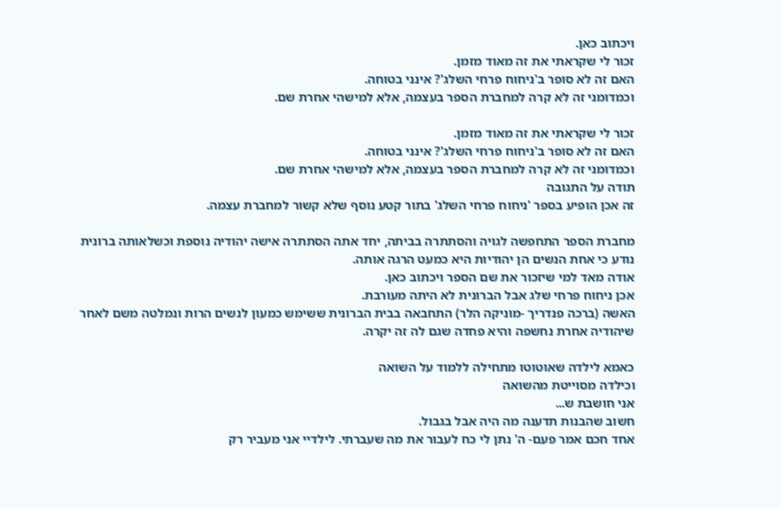ויכתוב כאן.
זכור לי שקראתי את זה מאוד מזמן.
האם זה לא סופר ב'ניחוח פרחי השלג'? אינני בטוחה.
וכמדומני זה לא קרה למחברת הספר בעצמה, אלא למישהי אחרת שם.

זכור לי שקראתי את זה מאוד מזמן.
האם זה לא סופר ב'ניחוח פרחי השלג'? אינני בטוחה.
וכמדומני זה לא קרה למחברת הספר בעצמה, אלא למישהי אחרת שם.
תודה על התגובה
זה אכן הופיע בספר 'ניחוח פרחי השלג' בתור קטע נוסף שלא קשור למחברת עצמה.

מחברת הספר התחפשה לגויה והסתתרה בביתה, יחד אתה הסתתרה אישה יהודיה נוספת וכשלאותה ברונית נודע כי אחת הנשים הן יהודיות היא כמעט הרגה אותה.
אודה מאד למי שיזכור את שם הספר ויכתוב כאן.
אכן ניחוח פרחי שלג אבל הברונית לא היתה מעורבת.
האשה (ברכה פנדריך -מוניקה הלר) התחבאה בבית הברונית ששימש כמעון לנשים הרות ונמלטה משם לאחר שיהודיה אחרת נחשפה והיא פחדה שגם לה זה יקרה.

כאמא לילדה שאוטוטו מתחילה ללמוד על השואה
וכילדה מסוייטת מהשואה
אני חושבת ש...
חשוב שהבנות תדענה מה היה אבל בגבול.
אחד חכם אמר פעם- ה' נתן לי כח לעבור את מה שעברתי. לילדיי אני מעביר רק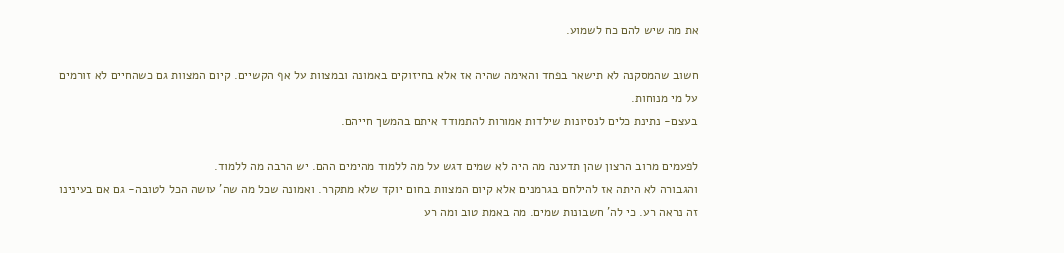את מה שיש להם כח לשמוע.

חשוב שהמסקנה לא תישאר בפחד והאימה שהיה אז אלא בחיזוקים באמונה ובמצוות על אף הקשיים. קיום המצוות גם כשהחיים לא זורמים על מי מנוחות.
בעצם- נתינת כלים לנסיונות שילדות אמורות להתמודד איתם בהמשך חייהם.

לפעמים מרוב הרצון שהן תדענה מה היה לא שמים דגש על מה ללמוד מהימים ההם. יש הרבה מה ללמוד.
והגבורה לא היתה אז להילחם בגרמנים אלא קיום המצוות בחום יוקד שלא מתקרר. ואמונה שכל מה שה' עושה הכל לטובה- גם אם בעינינו זה נראה רע. כי לה' חשבונות שמים. מה באמת טוב ומה רע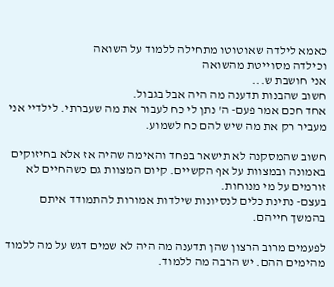כאמא לילדה שאוטוטו מתחילה ללמוד על השואה
וכילדה מסוייטת מהשואה
אני חושבת ש...
חשוב שהבנות תדענה מה היה אבל בגבול.
אחד חכם אמר פעם- ה' נתן לי כח לעבור את מה שעברתי. לילדיי אני מעביר רק את מה שיש להם כח לשמוע.

חשוב שהמסקנה לא תישאר בפחד והאימה שהיה אז אלא בחיזוקים באמונה ובמצוות על אף הקשיים. קיום המצוות גם כשהחיים לא זורמים על מי מנוחות.
בעצם- נתינת כלים לנסיונות שילדות אמורות להתמודד איתם בהמשך חייהם.

לפעמים מרוב הרצון שהן תדענה מה היה לא שמים דגש על מה ללמוד מהימים ההם. יש הרבה מה ללמוד.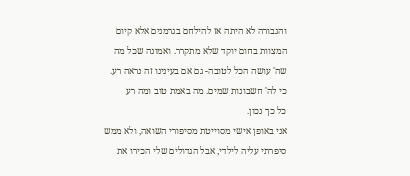והגבורה לא היתה אז להילחם בגרמנים אלא קיום המצוות בחום יוקד שלא מתקרר. ואמונה שכל מה שה' עושה הכל לטובה- גם אם בעינינו זה נראה רע. כי לה' חשבונות שמים. מה באמת טוב ומה רע
כל כך נכון.
אני באופן אישי מסוייטת מסיפורי השואה, ולא ממש סיפרתי עליה לילדי, אבל הגדולים שלי הכירו את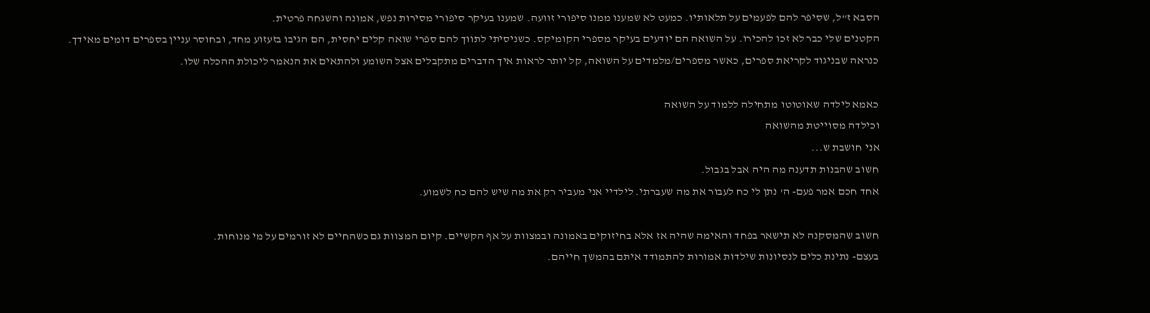הסבא ז"ל, שסיפר להם לפעמים על תלאותיו. כמעט לא שמענו ממנו סיפורי זוועה. שמענו בעיקר סיפורי מסירות נפש, אמונה והשגחה פרטית.
הקטנים שלי כבר לא זכו להכירו. על השואה הם יודעים בעיקר מספרי הקומיקס. כשניסיתי לתווך להם ספרי שואה קלים יחסית, הם הגיבו בזעזוע מחד, ובחוסר עניין בספרים דומים מאידך.
כנראה שבניגוד לקריאת ספרים, כאשר מספרים/מלמדים על השואה, קל יותר לראות איך הדברים מתקבלים אצל השומע ולהתאים את הנאמר ליכולת ההכלה שלו.

כאמא לילדה שאוטוטו מתחילה ללמוד על השואה
וכילדה מסוייטת מהשואה
אני חושבת ש...
חשוב שהבנות תדענה מה היה אבל בגבול.
אחד חכם אמר פעם- ה' נתן לי כח לעבור את מה שעברתי. לילדיי אני מעביר רק את מה שיש להם כח לשמוע.

חשוב שהמסקנה לא תישאר בפחד והאימה שהיה אז אלא בחיזוקים באמונה ובמצוות על אף הקשיים. קיום המצוות גם כשהחיים לא זורמים על מי מנוחות.
בעצם- נתינת כלים לנסיונות שילדות אמורות להתמודד איתם בהמשך חייהם.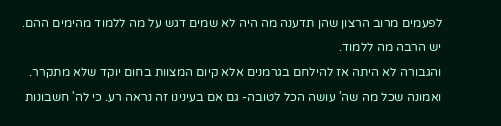לפעמים מרוב הרצון שהן תדענה מה היה לא שמים דגש על מה ללמוד מהימים ההם. יש הרבה מה ללמוד.
והגבורה לא היתה אז להילחם בגרמנים אלא קיום המצוות בחום יוקד שלא מתקרר. ואמונה שכל מה שה' עושה הכל לטובה- גם אם בעינינו זה נראה רע. כי לה' חשבונות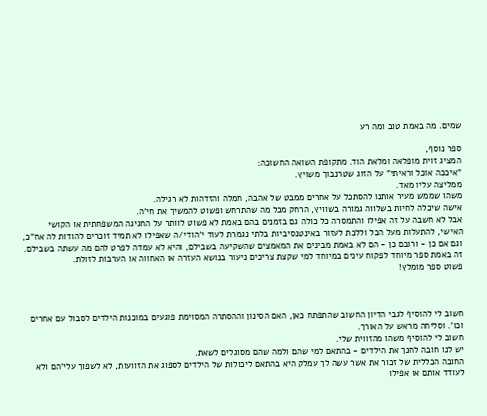שמים. מה באמת טוב ומה רע

ספר נוסף,
המציג זוית מופלאה ומלאת הוד. מתקופת השואה החשוכה:
"איככה אוכל וראיתי" על הזוג שטרנבוך משויץ.
ממליצה עליו מאד.
משהו שממש מעיר אותנו להסתכל על אחרים ממבט של אהבה, חמלה והזדהות לא רגילה.
אישה שיכלה לחיות בשלווה גמורה בשוויץ, הרחק מכל מה שהתרחש ופשוט להמשיך את חי'ה.
אבל לא חשבה על זה אפילו והתמסרה כל כולה גם בזמנים בהם באמת לא פשוט לוותר על החגיגה המשפחתית או הקושי האישי, להתעלות מעל הכל וללכת לעזור באינטנסיביות בלתי נגמרת לעוד י'הודי/ה שאפילו לא תמיד זוכרים להודות לה אח"כ, וגם אם כן - ורובם כן - הם לא באמת מבינים את המאמצים שהשקיעה בשבילם, והיא לא עמדה לפרט להם מה עשתה בשבילם.
זה באמת ספר מיוחד לפקוח עינים במיוחד למי שקצת צריכים ניעור בנושא העזרה או האחווה או הערבות לזולת.
פשוט ספר מומלץ!



חשוב לי להוסיף לגבי הדיון החשוב שהתפתח כאן, האם הסינון וההסתרה המסוימת פוגעים במוכנות הילדים לסבול עם אחרים וכו'. וסליחה מראש על האורך.
חשוב לי להוסיף משהו מהזווית שלי.
יש לנו חובה לחנך את הילדים - בהתאם למי שהם ולמה שהם מסוגלים לשאת.
החובה הכללית של זכור את אשר עשה לך עמלק היא בהתאם ליכולות של הילדים לספוג את הזוועות, לא לשפוך עלי'הם ולא לעודד אותם או אפילו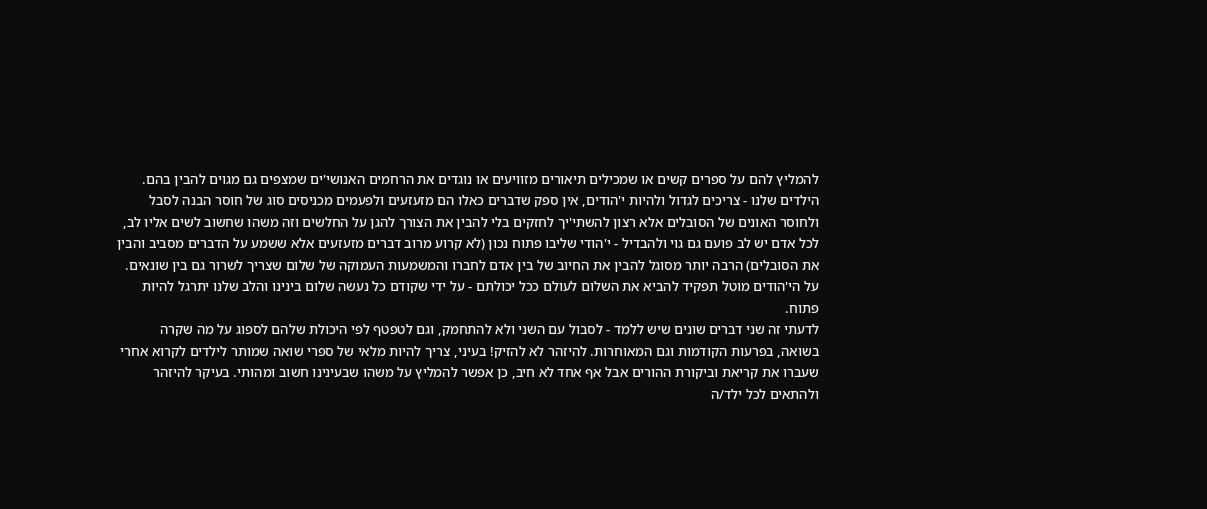להמליץ להם על ספרים קשים או שמכילים תיאורים מזוויעים או נוגדים את הרחמים האנושי'ים שמצפים גם מגוים להבין בהם.
הילדים שלנו - צריכים לגדול ולהיות י'הודים, אין ספק שדברים כאלו הם מזעזעים ולפעמים מכניסים סוג של חוסר הבנה לסבל ולחוסר האונים של הסובלים אלא רצון להשתי'יך לחזקים בלי להבין את הצורך להגן על החלשים וזה משהו שחשוב לשים אליו לב, לכל אדם יש לב פועם גם גוי ולהבדיל - י'הודי שליבו פתוח נכון (לא קרוע מרוב דברים מזעזעים אלא ששמע על הדברים מסביב והבין את הסובלים) הרבה יותר מסוגל להבין את החיוב של בין אדם לחברו והמשמעות העמוקה של שלום שצריך לשרור גם בין שונאים. על הי'הודים מוטל תפקיד להביא את השלום לעולם ככל יכולתם - על ידי שקודם כל נעשה שלום בינינו והלב שלנו יתרגל להיות פתוח.
לדעתי זה שני דברים שונים שיש ללמד - לסבול עם השני ולא להתחמק, וגם לטפטף לפי היכולת שלהם לספוג על מה שקרה בשואה, בפרעות הקודמות וגם המאוחרות. להיזהר לא להזיק! בעיני, צריך להיות מלאי של ספרי שואה שמותר לילדים לקרוא אחרי שעברו את קריאת וביקורת ההורים אבל אף אחד לא חיב, כן אפשר להמליץ על משהו שבעינינו חשוב ומהותי. בעיקר להיזהר ולהתאים לכל ילד/ה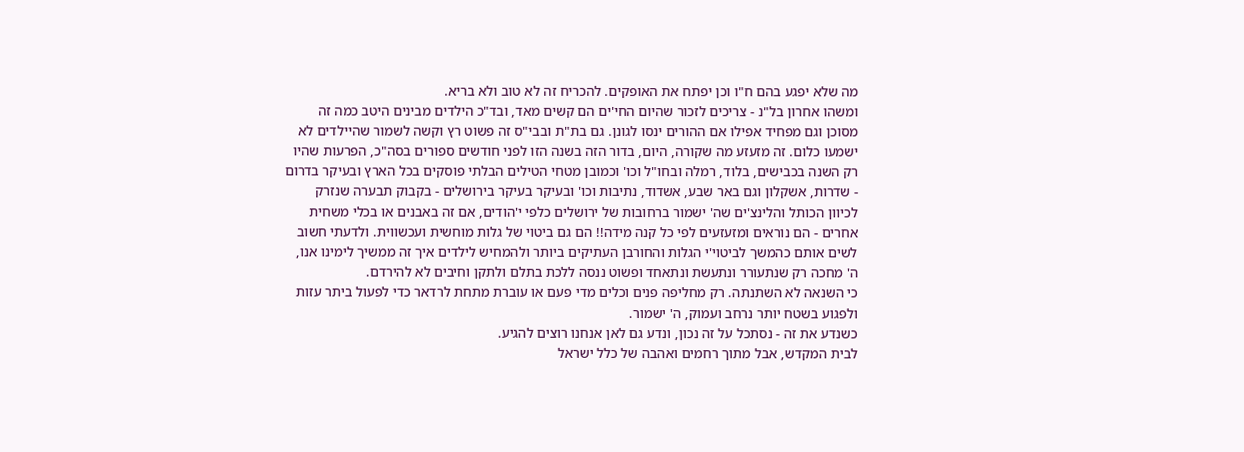מה שלא יפגע בהם ח"ו וכן יפתח את האופקים. להכריח זה לא טוב ולא בריא.
ומשהו אחרון בל"נ - צריכים לזכור שהיום החי'ים הם קשים מאד, ובד"כ הילדים מבינים היטב כמה זה מסוכן וגם מפחיד אפילו אם ההורים ינסו לגונן. גם בת"ת ובבי"ס זה פשוט רץ וקשה לשמור שהיילדים לא ישמעו כלום. זה מזעזע מה שקורה, היום, בדור הזה בשנה הזו לפני חודשים ספורים בסה"כ, הפרעות שהיו רק השנה בכבישים, בלוד, רמלה ובחו"ל וכו' וכמובן מטחי הטילים הבלתי פוסקים בכל הארץ ובעיקר בדרום - שדרות, אשקלון וגם באר שבע, אשדוד, נתיבות וכו' ובעיקר בעיקר בירושלים - בקבוק תבערה שנזרק לכיוון הכותל והלינצ'ים שה' ישמור ברחובות של ירושלים כלפי י'הודים, אם זה באבנים או בכלי משחית אחרים - הם נוראים ומזעזעים לפי כל קנה מידה!! הם גם ביטוי של גלות מוחשית ועכשווית. ולדעתי חשוב לשים אותם כהמשך לביטוי'י הגלות והחורבן העתיקים ביותר ולהמחיש לילדים איך זה ממשיך לימינו אנו, ה' מחכה רק שנתעורר ונתעשת ונתאחד ופשוט ננסה ללכת בתלם ולתקן וחיבים לא להירדם.
כי השנאה לא השתנתה. רק מחליפה פנים וכלים מדי פעם או עוברת מתחת לרדאר כדי לפעול ביתר עזות ולפגוע בשטח יותר נרחב ועמוק, ה' ישמור.
כשנדע את זה - נסתכל על זה נכון, ונדע גם לאן אנחנו רוצים להגיע.
לבית המקדש, אבל מתוך רחמים ואהבה של כלל ישראל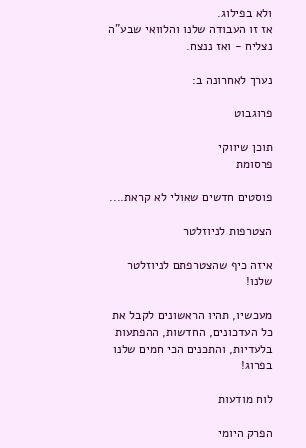ולא בפילוג.
אז זו העבודה שלנו והלוואי שבע"ה נצליח - ואז ננצח.

נערך לאחרונה ב:

פרוגבוט

תוכן שיווקי
פרסומת

פוסטים חדשים שאולי לא קראת....

הצטרפות לניוזלטר

איזה כיף שהצטרפתם לניוזלטר שלנו!

מעכשיו, תהיו הראשונים לקבל את כל העדכונים, החדשות, ההפתעות בלעדיות, והתכנים הכי חמים שלנו בפרוג!

לוח מודעות

הפרק היומי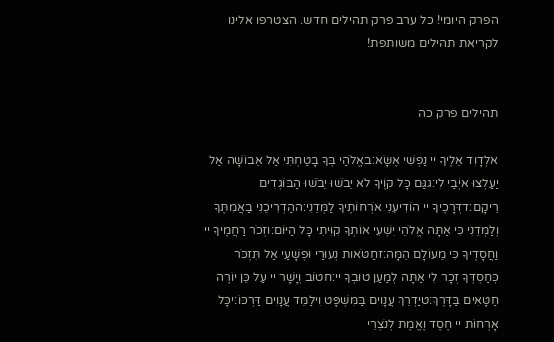הפרק היומי! כל ערב פרק תהילים חדש. הצטרפו אלינו לקריאת תהילים משותפת!


תהילים פרק כה

אלְדָוִד אֵלֶיךָ יי נַפְשִׁי אֶשָּׂא:באֱלֹהַי בְּךָ בָטַחְתִּי אַל אֵבוֹשָׁה אַל יַעַלְצוּ אֹיְבַי לִי:גגַּם כָּל קוֶֹיךָ לֹא יֵבֹשׁוּ יֵבֹשׁוּ הַבּוֹגְדִים רֵיקָם:דדְּרָכֶיךָ יי הוֹדִיעֵנִי אֹרְחוֹתֶיךָ לַמְּדֵנִי:ההַדְרִיכֵנִי בַאֲמִתֶּךָ וְלַמְּדֵנִי כִּי אַתָּה אֱלֹהֵי יִשְׁעִי אוֹתְךָ קִוִּיתִי כָּל הַיּוֹם:וזְכֹר רַחֲמֶיךָ יי וַחֲסָדֶיךָ כִּי מֵעוֹלָם הֵמָּה:זחַטֹּאות נְעוּרַי וּפְשָׁעַי אַל תִּזְכֹּר כְּחַסְדְּךָ זְכָר לִי אַתָּה לְמַעַן טוּבְךָ יי:חטוֹב וְיָשָׁר יי עַל כֵּן יוֹרֶה חַטָּאִים בַּדָּרֶךְ:טיַדְרֵךְ עֲנָוִים בַּמִּשְׁפָּט וִילַמֵּד עֲנָוִים דַּרְכּוֹ:יכָּל אָרְחוֹת יי חֶסֶד וֶאֱמֶת לְנֹצְרֵי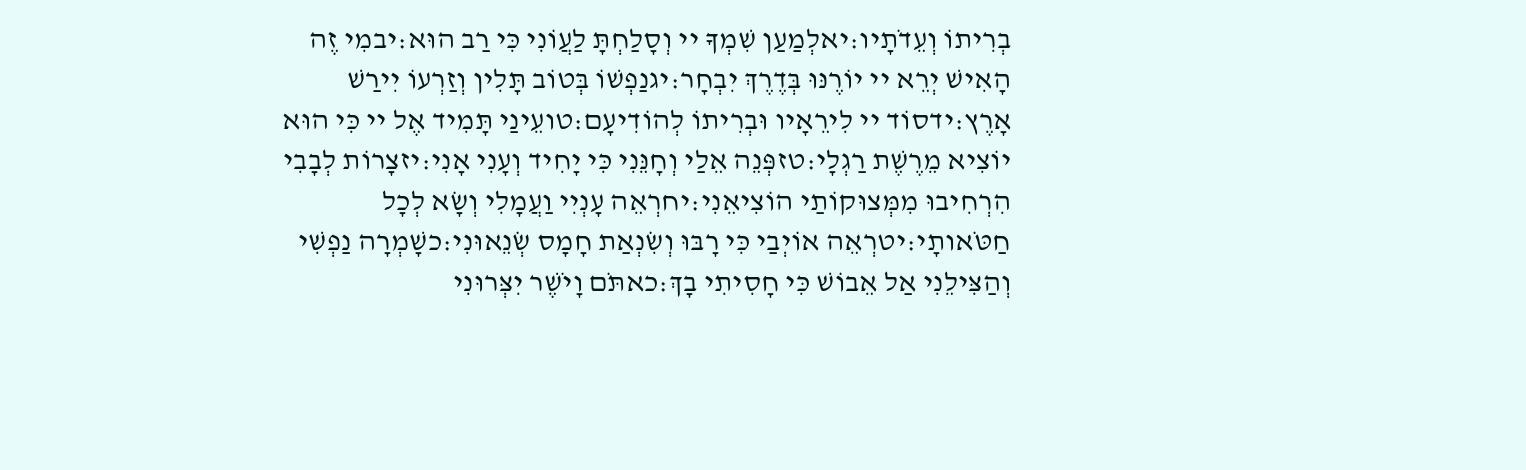בְרִיתוֹ וְעֵדֹתָיו:יאלְמַעַן שִׁמְךָ יי וְסָלַחְתָּ לַעֲוֹנִי כִּי רַב הוּא:יבמִי זֶה הָאִישׁ יְרֵא יי יוֹרֶנּוּ בְּדֶרֶךְ יִבְחָר:יגנַפְשׁוֹ בְּטוֹב תָּלִין וְזַרְעוֹ יִירַשׁ אָרֶץ:ידסוֹד יי לִירֵאָיו וּבְרִיתוֹ לְהוֹדִיעָם:טועֵינַי תָּמִיד אֶל יי כִּי הוּא יוֹצִיא מֵרֶשֶׁת רַגְלָי:טזפְּנֵה אֵלַי וְחָנֵּנִי כִּי יָחִיד וְעָנִי אָנִי:יזצָרוֹת לְבָבִי הִרְחִיבוּ מִמְּצוּקוֹתַי הוֹצִיאֵנִי:יחרְאֵה עָנְיִי וַעֲמָלִי וְשָׂא לְכָל חַטֹּאותָי:יטרְאֵה אוֹיְבַי כִּי רָבּוּ וְשִׂנְאַת חָמָס שְׂנֵאוּנִי:כשָׁמְרָה נַפְשִׁי וְהַצִּילֵנִי אַל אֵבוֹשׁ כִּי חָסִיתִי בָךְ:כאתֹּם וָיֹשֶׁר יִצְּרוּנִי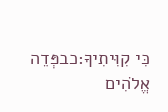כִּי קִוִּיתִיךָ:כבפְּדֵה אֱלֹהִים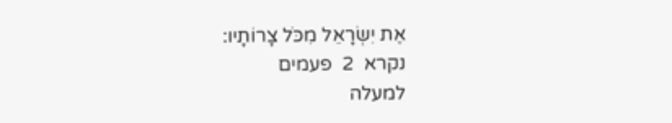אֶת יִשְׂרָאֵל מִכֹּל צָרוֹתָיו:
נקרא  2  פעמים
למעלה